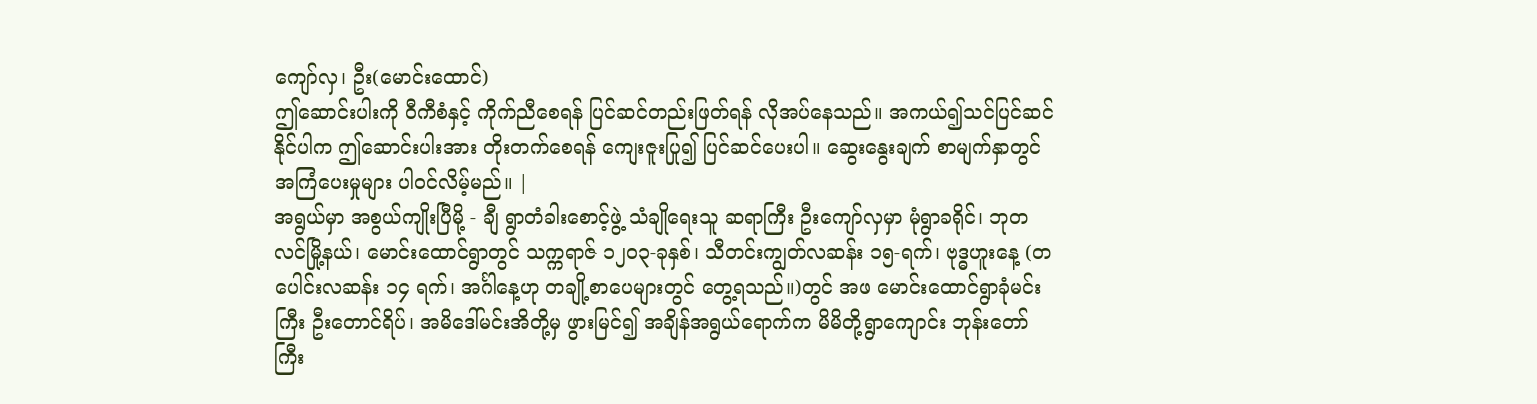ကျော်လှ၊ ဦး(မောင်းထောင်)
ဤဆောင်းပါးကို ဝီကီစံနှင့် ကိုက်ညီစေရန် ပြင်ဆင်တည်းဖြတ်ရန် လိုအပ်နေသည်။ အကယ်၍သင်ပြင်ဆင်နိုင်ပါက ဤဆောင်းပါးအား တိုးတက်စေရန် ကျေးဇူးပြု၍ ပြင်ဆင်ပေးပါ။ ဆွေးနွေးချက် စာမျက်နှာတွင် အကြံပေးမှုများ ပါဝင်လိမ့်မည်။ |
အရွယ်မှာ အစွယ်ကျိုးပြီမို့ - ချီ ရွာတံခါးစောင့်ဖွဲ့ သံချိုရေးသူ ဆရာကြီး ဦးကျော်လှမှာ မုံရွာခရိုင်၊ ဘုတလင်မြို့နယ်၊ မောင်းထောင်ရွာတွင် သက္ကရာဇ် ၁၂၀၃-ခုနှစ်၊ သီတင်းကျွတ်လဆန်း ၁၅-ရက်၊ ဗုဒ္ဓဟူးနေ့ (တပေါင်းလဆန်း ၁၄ ရက်၊ အင်္ဂါနေ့ဟု တချို့စာပေများတွင် တွေ့ရသည်။)တွင် အဖ မောင်းထောင်ရွာခုံမင်းကြီး ဦးတောင်ရိပ်၊ အမိဒေါ်မင်းအိတို့မှ ဖွားမြင်၍ အချိန်အရွယ်ရောက်က မိမိတို့ရွာကျောင်း ဘုန်းတော်ကြီး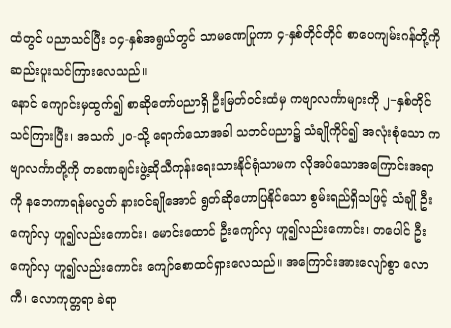ထံတွင် ပညာသင်ပြီး ၁၄-နှစ်အရွယ်တွင် သာမဏေပြုကာ ၄-နှစ်တိုင်တိုင် စာပေကျမ်းဂန်တို့ကို ဆည်းပူးသင်ကြားလေသည်။
နောင် ကျောင်းမှထွက်၍ စာဆိုတော်ပညာရှိ ဦးမြတ်ဝင်းထံမှ ကဗျာလင်္ကာများကို ၂−နှစ်တိုင် သင်ကြားပြီး၊ အသက် ၂၀-သို့ ရောက်သောအခါ သဘင်ပညာ၌ သံချိုကိုင်၍ အလုံးစုံသော ကဗျာလင်္ကာတို့ကို တခဏချင်းဖွဲ့ဆိုသီကုန်းရေးသားနိုင်ရုံသာမက လိုအပ်သောအကြောင်းအရာကို နဘေကာရန်မလွတ် နားဝင်ချိုအောင် ရွတ်ဆိုဟောပြနိုင်သော စွမ်းရည်ရှိသဖြင့် သံချို ဦးကျော်လှ ဟူ၍လည်းကောင်း၊ မောင်းထောင် ဦးကျော်လှ ဟူ၍လည်းကောင်း၊ တပေါင် ဦးကျော်လှ ဟူ၍လည်းကောင်း ကျော်စောထင်ရှားလေသည်။ အကြောင်းအားလျော်စွာ လောကီ၊ လောကုတ္တရာ ခဲရာ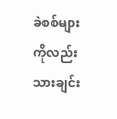ခဲစစ်များကိုလည်း သားချင်း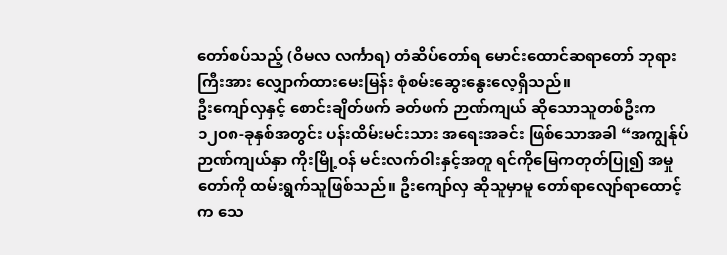တော်စပ်သည့် (ဝိမလ လင်္ကာရ) တံဆိပ်တော်ရ မောင်းထောင်ဆရာတော် ဘုရားကြီးအား လျှောက်ထားမေးမြန်း စုံစမ်းဆွေးနွေးလေ့ရှိသည်။
ဦးကျော်လှနှင့် စောင်းချိတ်ဖက် ခတ်ဖက် ဉာဏ်ကျယ် ဆိုသောသူတစ်ဦးက ၁၂၀၈-ခုနှစ်အတွင်း ပန်းထိမ်းမင်းသား အရေးအခင်း ဖြစ်သောအခါ “အကျွန်ုပ်ဉာဏ်ကျယ်နှာ ကိုးမြို့ဝန် မင်းလက်ဝါးနှင့်အတူ ရင်ကိုမြေကတုတ်ပြု၍ အမှုတော်ကို ထမ်းရွက်သူဖြစ်သည်။ ဦးကျော်လှ ဆိုသူမှာမူ တော်ရာလျော်ရာထောင့်က သေ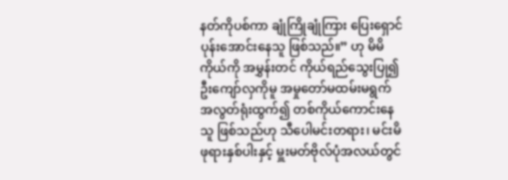နတ်ကိုပစ်ကာ ချုံကြိုချုံကြား ပြေးရှောင်ပုန်းအောင်းနေသူ ဖြစ်သည်။” ဟု မိမိကိုယ်ကို အမွှန်းတင် ကိုယ်ရည်သွေးပြု၍ ဦးကျော်လှကိုမူ အမှုတော်မထမ်းမရွက် အလွတ်ရုံးထွက်၍ တစ်ကိုယ်ကောင်းနေသူ ဖြစ်သည်ဟု သီပေါမင်းတရား၊ မင်းမိဖုရားနှစ်ပါးနှင့် မှူးမတ်ဗိုလ်ပုံအလယ်တွင်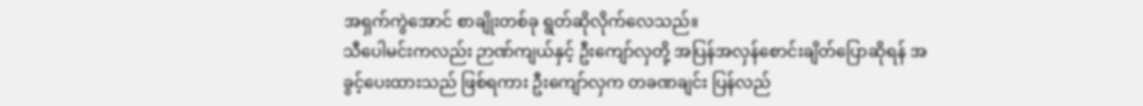အရှက်ကွဲအောင် စာချိုးတစ်ခု ရွတ်ဆိုလိုက်လေသည်။
သီပေါမင်းကလည်း ဉာဏ်ကျယ်နှင့် ဦးကျော်လှတို့ အပြန်အလှန်စောင်းချိတ်ပြောဆိုရန် အခွင့်ပေးထားသည် ဖြစ်ရကား ဦးကျော်လှက တခဏချင်း ပြန်လည်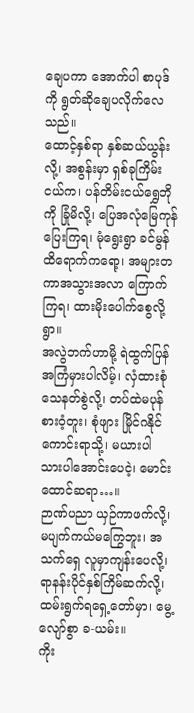ချေပကာ အောက်ပါ စာပုဒ်ကို ရွတ်ဆိုချေပလိုက်လေသည်။
ထောင့်နှစ်ရာ နှစ်ဆယ်ယွန်းလို့၊ အစွန်းမှာ ရှစ်ခုကြိမ်းငယ်က၊ ပန်တိမ်းငယ်ရွှေဘိုကို ခြုံမိလို့၊ ပြေအလုံမြေကုန်ပြေးကြရ၊ မုံရွေးရွာ ခင်မွန်ထိရောက်ကရော့၊ အများတကာအသွားအလာ ကြောက်ကြရ၊ ထားမိုးပေါက်စွေလို့ရွာ။
အလွဲဘက်ဟာမို့ ရဲထွက်ပြန် အကြံမှားပါလိမ့်၊ လှံထားစုံသေနတ်စွဲလို့၊ တပ်ထဲမပုန်စားဝံ့တူး၊ စုံဖျား မြိုင်ဂနိုင်ကောင်းရာသို့၊ မယားပါ သားပါအောင်းပေငဲ့၊ မောင်းထောင်ဆရာ…။
ဉာဏ်ပညာ ယှဉ်ကာဖက်လို့၊ မပျက်ကယ်မကြွေဘူး၊ အသက်ရှေ လူမှာကျန်းပေလို့၊ ရာနန်းပိုင်နှစ်ကြိမ်ဆက်လို့၊ ထမ်းရွက်ရရှေ့တော်မှာ၊ မွေ့လျော်စွာ ခ-ယမ်း။
ကိုး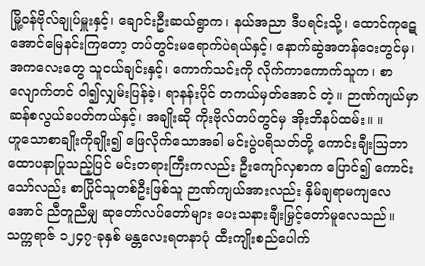မြို့ဝန်ဗိုလ်ချုပ်မှူးနှင့်၊ ချောင်းဦးဆယ်ရွာက၊ နယ်အညာ ဒီပရင်းသို့၊ ထောင်ကုဋေ အောင်မြေနင်းကြတော့ တပ်တွင်းမရောက်ပဲရယ်နှင့်၊ နောက်ဆွဲအတန်ဝေးတွင်မှ၊ အကလေးတွေ သူငယ်ချင်းနှင့်၊ ကောက်သင်းကို လိုက်ကာကောက်သူက၊ စာလျောက်တင် ဝါ၍လျှမ်းပြန်ခဲ့၊ ရာနန်းပိုင် တကယ်မှတ်အောင် တဲ့။ ဉာဏ်ကျယ်မှာ ဆန်စလွယ်ခပတ်ကယ်နှင့်၊ အချိုးဆို ကိုးဗိုလ်တပ်တွင်မှ အိုးဘိနပ်ထမ်း။ ။
ဟူသောစာချိုးကိုချိုး၍ ဖြေလိုက်သောအခါ မင်းပွဲပရိသတ်တို့ ကောင်းချီးဩဘာ ထောပနာပြုသည့်ပြင် မင်းတရားကြီးကလည်း ဦးကျော်လှစာက ပြောင်၍ ကောင်းသော်လည်း စာပြိုင်သူတစ်ဦးဖြစ်သူ ဉာဏ်ကျယ်အားလည်း နှိမ်ချရာမကျလေအောင် ညီတူညီမျှ ဆုတော်လပ်တော်များ ပေးသနားချီးမြှင့်တော်မူလေသည်။
သက္ကရာဇ် ၁၂၄၇-ခုနှစ် မန္တလေးရတနာပုံ ထီးကျိုးစည်ပေါက်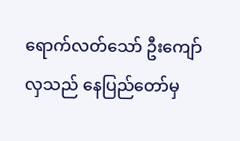ရောက်လတ်သော် ဦးကျော်လှသည် နေပြည်တော်မှ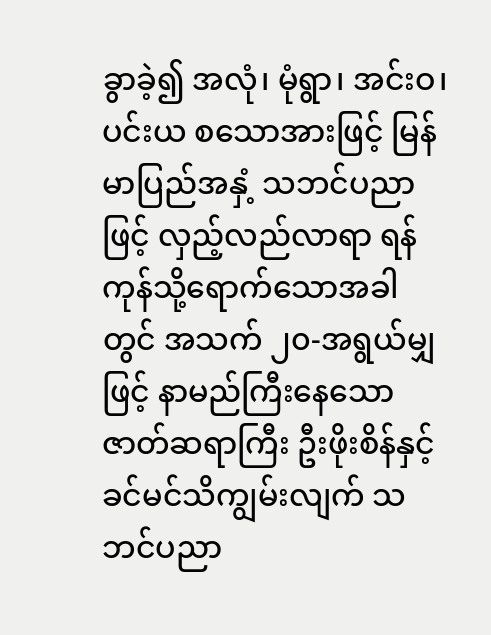ခွာခဲ့၍ အလုံ၊ မုံရွာ၊ အင်းဝ၊ ပင်းယ စသောအားဖြင့် မြန်မာပြည်အနှံ့ သဘင်ပညာဖြင့် လှည့်လည်လာရာ ရန်ကုန်သို့ရောက်သောအခါတွင် အသက် ၂၀-အရွယ်မျှဖြင့် နာမည်ကြီးနေသော ဇာတ်ဆရာကြီး ဦးဖိုးစိန်နှင့် ခင်မင်သိကျွမ်းလျက် သဘင်ပညာ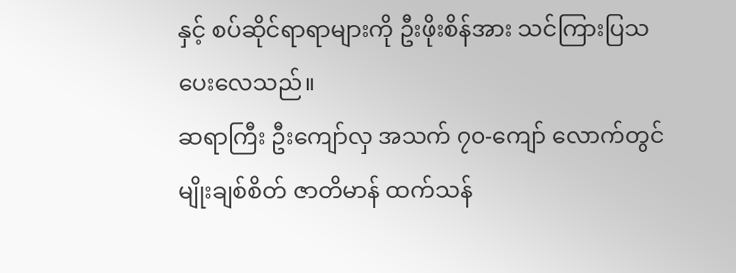နှင့် စပ်ဆိုင်ရာရာများကို ဦးဖိုးစိန်အား သင်ကြားပြသပေးလေသည်။
ဆရာကြီး ဦးကျော်လှ အသက် ၇၀-ကျော် လောက်တွင် မျိုးချစ်စိတ် ဇာတိမာန် ထက်သန်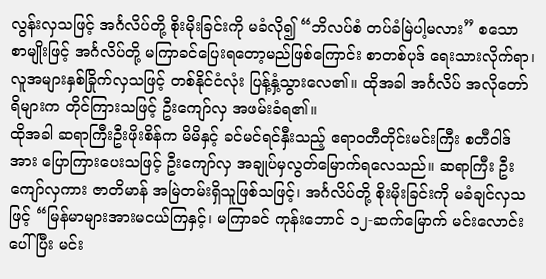လွန်းလှသဖြင့် အင်္ဂလိပ်တို့ စိုးမိုးခြင်းကို မခံလို၍ “ဘိလပ်စံ တပ်ခံမြဲပါ့မလား” စသော စာမျိုးဖြင့် အင်္ဂလိပ်တို့ မကြာခင်ပြေးရတော့မည်ဖြစ်ကြောင်း စာတစ်ပုဒ် ရေးသားလိုက်ရာ၊ လူအများနှစ်ခြိုက်လှသဖြင့် တစ်နိုင်ငံလုံး ပြန့်နှံ့သွားလေ၏။ ထိုအခါ အင်္ဂလိပ် အလိုတော်ရိများက တိုင်ကြားသဖြင့် ဦးကျော်လှ အဖမ်းခံရ၏။
ထိုအခါ ဆရာကြီးဦးဖိုးစိန်က မိမိနှင့် ခင်မင်ရင်နှီးသည့် ဧရာဝတီတိုင်းမင်းကြီး စတီဝါဒ်အား ပြောကြားပေးသဖြင့် ဦးကျော်လှ အချုပ်မှလွတ်မြောက်ရလေသည်။ ဆရာကြီး ဦးကျော်လှကား ဇာတိမာန် အမြဲတမ်းရှိသူဖြစ်သဖြင့်၊ အင်္ဂလိပ်တို့ စိုးမိုးခြင်းကို မခံချင်လှသဖြင့် “မြန်မာများအားမငယ်ကြနှင့်၊ မကြာခင် ကုန်းဘောင် ၁၂-ဆက်မြောက် မင်းလောင်းပေါ်ပြီး မင်း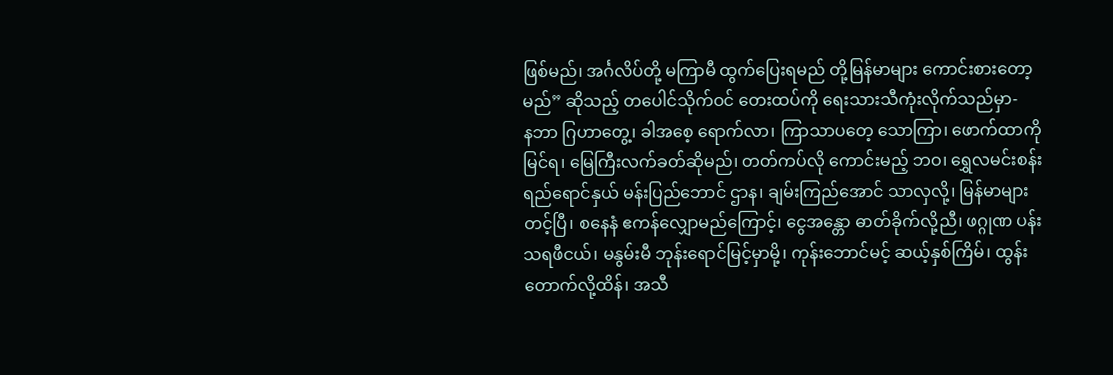ဖြစ်မည်၊ အင်္ဂလိပ်တို့ မကြာမီ ထွက်ပြေးရမည် တို့မြန်မာများ ကောင်းစားတော့မည်” ဆိုသည့် တပေါင်သိုက်ဝင် တေးထပ်ကို ရေးသားသီကုံးလိုက်သည်မှာ-
နဘာ ဂြဟာတွေ့၊ ခါအစေ့ ရောက်လာ၊ ကြာသာပတေ့ သောကြာ၊ ဖောက်ထာကို မြင်ရ၊ မြေကြီးလက်ခတ်ဆိုမည်၊ တတ်ကပ်လို ကောင်းမည့် ဘဝ၊ ရွှေလမင်းစန်းရည်ရောင်နှယ် မန်းပြည်ဘောင် ဌာန၊ ချမ်းကြည်အောင် သာလှလို့၊ မြန်မာများတင့်ပြီ၊ စနေနံ ဧကန်လျှောမည်ကြောင့်၊ ငွေအန္တော ဓာတ်ခိုက်လို့ညီ၊ ဖဂ္ဂုဏ ပန်းသရဖီငယ်၊ မနွမ်းမီ ဘုန်းရောင်မြင့်မှာမို့၊ ကုန်းဘောင်မင့် ဆယ့်နှစ်ကြိမ်၊ ထွန်းတောက်လို့ထိန်၊ အသီ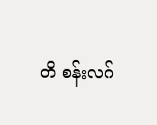တိ စန်းလဂ်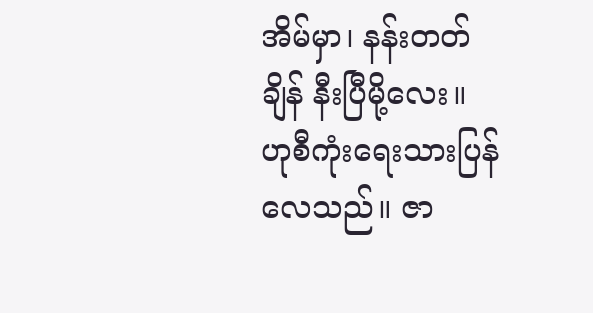အိမ်မှာ၊ နန်းတတ်ချိန် နီးပြီမို့လေး။
ဟုစီကုံးရေးသားပြန် လေသည်။ ဇာ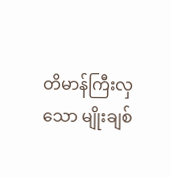တိမာန်ကြီးလှသော မျိုးချစ်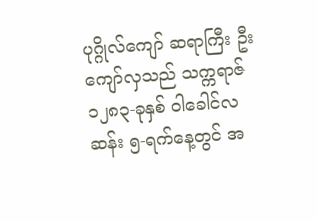ပုဂ္ဂိုလ်ကျော် ဆရာကြီး ဦးကျော်လှသည် သက္ကရာဇ် ၁၂၈၃-ခုနှစ် ဝါခေါင်လဆန်း ၅-ရက်နေ့တွင် အ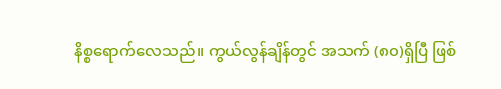နိစ္စရောက်လေသည်။ ကွယ်လွန်ချိန်တွင် အသက် (၈၀)ရှိပြီ ဖြစ်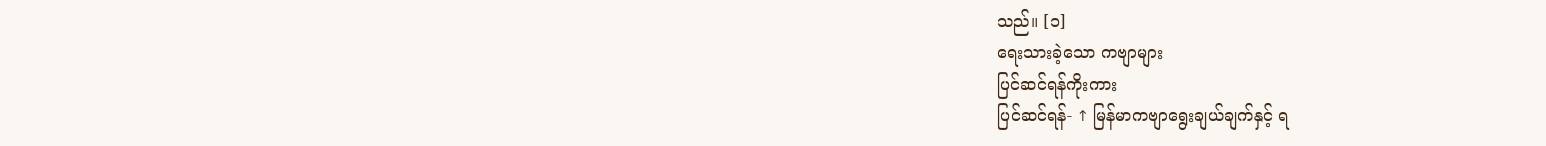သည်။ [၁]
ရေးသားခဲ့သော ကဗျာများ
ပြင်ဆင်ရန်ကိုးကား
ပြင်ဆင်ရန်- ↑ မြန်မာကဗျာရွေးချယ်ချက်နှင့် ရ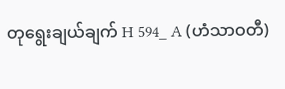တုရွေးချယ်ချက် H 594_ A (ဟံသာဝတီ)